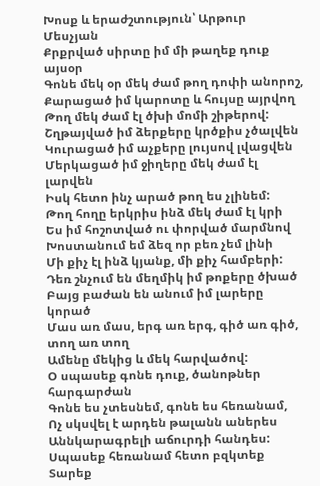Խոսք և երաժշտություն՝ Արթուր Մեսչյան
Քրքրված սիրտը իմ մի թաղեք դուք այսօր
Գոնե մեկ օր մեկ ժամ թող դոփի անորոշ,
Քարացած իմ կարոտը և հույսը այրվող
Թող մեկ ժամ էլ ծխի մոմի շիթերով:
Շղթայված իմ ձերքերը կրծքիս չծալվեն
Կուրացած իմ աչքերը լույսով լվացվեն
Մերկացած իմ ջիղերը մեկ ժամ էլ լարվեն
Իսկ հետո ինչ արած թող ես չլինեմ:
Թող հողը երկրիս ինձ մեկ ժամ էլ կրի
Ես իմ հոշոտված ու փորված մարմնով
Խոստանում եմ ձեզ որ բեռ չեմ լինի
Մի քիչ էլ ինձ կյանք, մի քիչ համբերի:
Դեռ շնչում են մեղմիկ իմ թոքերը ծխած
Բայց բաժան են անում իմ լարերը կորած
Մաս առ մաս, երգ առ երգ, գիծ առ գիծ, տող առ տող
Ամենը մեկից և մեկ հարվածով:
Օ սպասեք գոնե դուք, ծանոթներ հարգարժան
Գոնե ես չտեսնեմ, գոնե ես հեռանամ,
Ոչ սկսվել է արդեն թալանն աներես
Աննկարագրելի աճուրդի հանդես:
Սպասեք հեռանամ հետո բզկտեք
Տարեք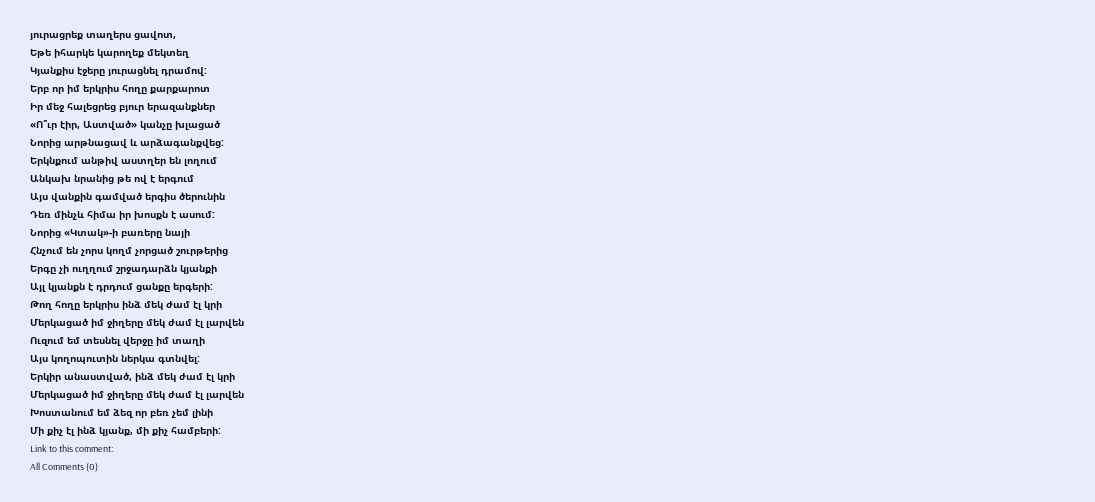յուրացրեք տաղերս ցավոտ,
Եթե իհարկե կարողեք մեկտեղ
Կյանքիս էջերը յուրացնել դրամով:
Երբ որ իմ երկրիս հողը քարքարոտ
Իր մեջ հալեցրեց բյուր երազանքներ
«Ո՞ւր էիր, Աստված» կանչը խլացած
Նորից արթնացավ և արձագանքվեց:
Երկնքում անթիվ աստղեր են լողում
Անկախ նրանից թե ով է երգում
Այս վանքին գամված երգիս ծերունին
Դեռ մինչև հիմա իր խոսքն է ասում:
Նորից «Կտակ»-ի բառերը նայի
Հնչում են չորս կողմ չորցած շուրթերից
Երգը չի ուղղում շրջադարձն կյանքի
Այլ կյանքն է դրդում ցանքը երգերի:
Թող հողը երկրիս ինձ մեկ ժամ էլ կրի
Մերկացած իմ ջիղերը մեկ ժամ էլ լարվեն
Ուզում եմ տեսնել վերջը իմ տաղի
Այս կողոպուտին ներկա գտնվել:
Երկիր անաստված, ինձ մեկ ժամ էլ կրի
Մերկացած իմ ջիղերը մեկ ժամ էլ լարվեն
Խոստանում եմ ձեզ որ բեռ չեմ լինի
Մի քիչ էլ ինձ կյանք, մի քիչ համբերի:
Link to this comment:
All Comments (0)